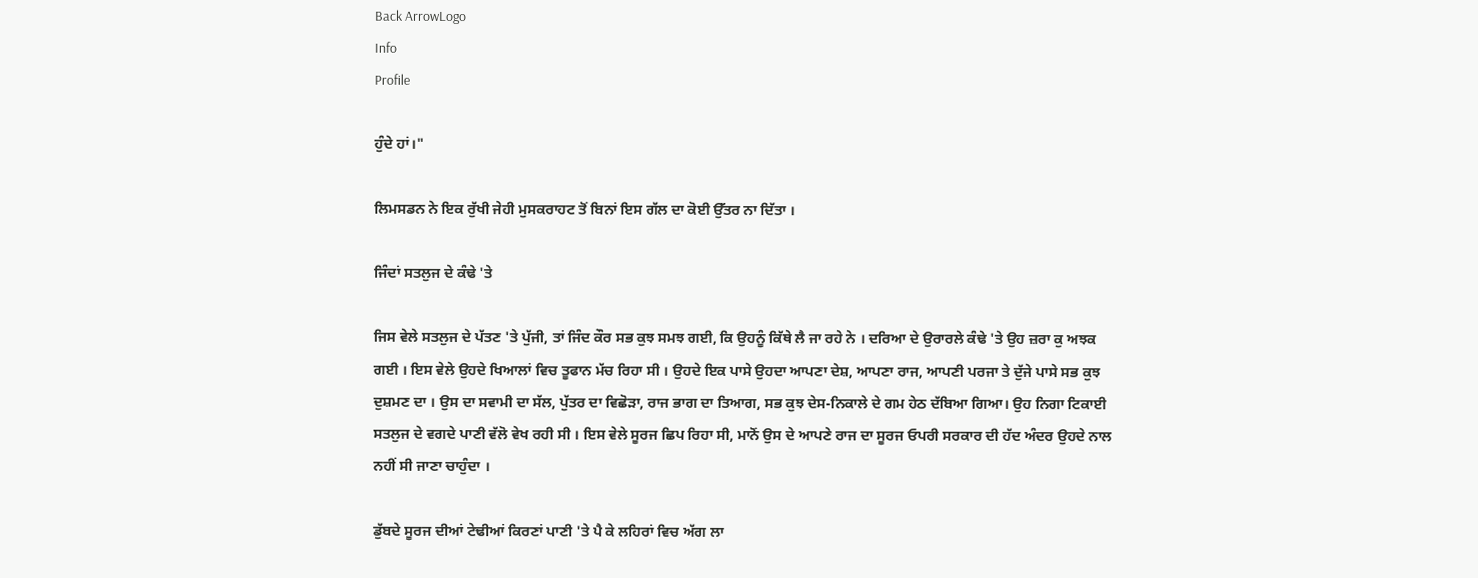Back ArrowLogo
Info
Profile

ਹੁੰਦੇ ਹਾਂ।"

ਲਿਮਸਡਨ ਨੇ ਇਕ ਰੁੱਖੀ ਜੇਹੀ ਮੁਸਕਰਾਹਟ ਤੋਂ ਬਿਨਾਂ ਇਸ ਗੱਲ ਦਾ ਕੋਈ ਉੱਤਰ ਨਾ ਦਿੱਤਾ ।

ਜਿੰਦਾਂ ਸਤਲੁਜ ਦੇ ਕੰਢੇ 'ਤੇ

ਜਿਸ ਵੇਲੇ ਸਤਲੁਜ ਦੇ ਪੱਤਣ 'ਤੇ ਪੁੱਜੀ, ਤਾਂ ਜਿੰਦ ਕੌਰ ਸਭ ਕੁਝ ਸਮਝ ਗਈ, ਕਿ ਉਹਨੂੰ ਕਿੱਥੇ ਲੈ ਜਾ ਰਹੇ ਨੇ । ਦਰਿਆ ਦੇ ਉਰਾਰਲੇ ਕੰਢੇ 'ਤੇ ਉਹ ਜ਼ਰਾ ਕੁ ਅਝਕ ਗਈ । ਇਸ ਵੇਲੇ ਉਹਦੇ ਖਿਆਲਾਂ ਵਿਚ ਤੂਫਾਨ ਮੱਚ ਰਿਹਾ ਸੀ । ਉਹਦੇ ਇਕ ਪਾਸੇ ਉਹਦਾ ਆਪਣਾ ਦੇਸ਼, ਆਪਣਾ ਰਾਜ, ਆਪਣੀ ਪਰਜਾ ਤੇ ਦੁੱਜੇ ਪਾਸੇ ਸਭ ਕੁਝ ਦੁਸ਼ਮਣ ਦਾ । ਉਸ ਦਾ ਸਵਾਮੀ ਦਾ ਸੱਲ, ਪੁੱਤਰ ਦਾ ਵਿਛੋੜਾ, ਰਾਜ ਭਾਗ ਦਾ ਤਿਆਗ, ਸਭ ਕੁਝ ਦੇਸ-ਨਿਕਾਲੇ ਦੇ ਗਮ ਹੇਠ ਦੱਬਿਆ ਗਿਆ। ਉਹ ਨਿਗਾ ਟਿਕਾਈ ਸਤਲੁਜ ਦੇ ਵਗਦੇ ਪਾਣੀ ਵੱਲੋ ਵੇਖ ਰਹੀ ਸੀ । ਇਸ ਵੇਲੇ ਸੂਰਜ ਛਿਪ ਰਿਹਾ ਸੀ, ਮਾਨੋਂ ਉਸ ਦੇ ਆਪਣੇ ਰਾਜ ਦਾ ਸੂਰਜ ਓਪਰੀ ਸਰਕਾਰ ਦੀ ਹੱਦ ਅੰਦਰ ਉਹਦੇ ਨਾਲ ਨਹੀਂ ਸੀ ਜਾਣਾ ਚਾਹੁੰਦਾ ।

ਡੁੱਬਦੇ ਸੂਰਜ ਦੀਆਂ ਟੇਢੀਆਂ ਕਿਰਣਾਂ ਪਾਣੀ 'ਤੇ ਪੈ ਕੇ ਲਹਿਰਾਂ ਵਿਚ ਅੱਗ ਲਾ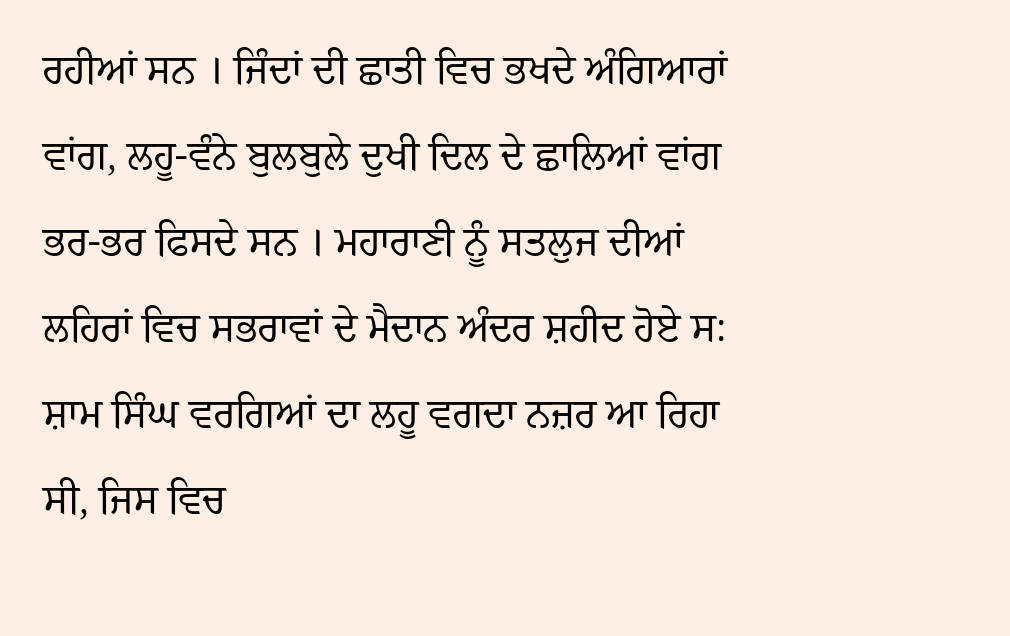ਰਹੀਆਂ ਸਨ । ਜਿੰਦਾਂ ਦੀ ਛਾਤੀ ਵਿਚ ਭਖਦੇ ਅੰਗਿਆਰਾਂ ਵਾਂਗ, ਲਹੂ-ਵੰਨੇ ਬੁਲਬੁਲੇ ਦੁਖੀ ਦਿਲ ਦੇ ਛਾਲਿਆਂ ਵਾਂਗ ਭਰ-ਭਰ ਫਿਸਦੇ ਸਨ । ਮਹਾਰਾਣੀ ਨੂੰ ਸਤਲੁਜ ਦੀਆਂ ਲਹਿਰਾਂ ਵਿਚ ਸਭਰਾਵਾਂ ਦੇ ਮੈਦਾਨ ਅੰਦਰ ਸ਼ਹੀਦ ਹੋਏ ਸ: ਸ਼ਾਮ ਸਿੰਘ ਵਰਗਿਆਂ ਦਾ ਲਹੂ ਵਗਦਾ ਨਜ਼ਰ ਆ ਰਿਹਾ ਸੀ, ਜਿਸ ਵਿਚ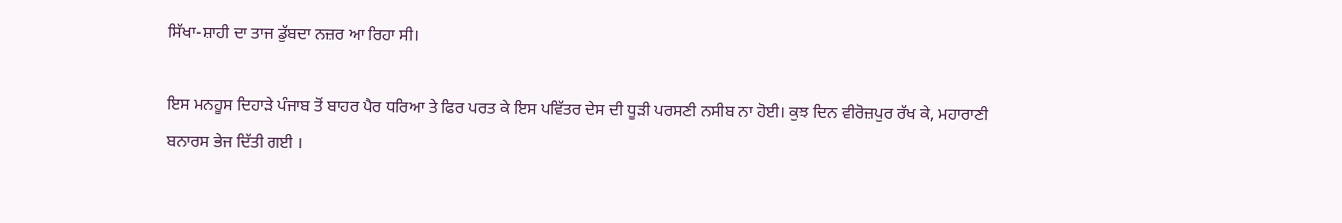ਸਿੱਖਾ-ਸ਼ਾਹੀ ਦਾ ਤਾਜ ਡੁੱਬਦਾ ਨਜ਼ਰ ਆ ਰਿਹਾ ਸੀ।

ਇਸ ਮਨਹੂਸ ਦਿਹਾੜੇ ਪੰਜਾਬ ਤੋਂ ਬਾਹਰ ਪੈਰ ਧਰਿਆ ਤੇ ਫਿਰ ਪਰਤ ਕੇ ਇਸ ਪਵਿੱਤਰ ਦੇਸ ਦੀ ਧੂੜੀ ਪਰਸਣੀ ਨਸੀਬ ਨਾ ਹੋਈ। ਕੁਝ ਦਿਨ ਵੀਰੋਜ਼ਪੁਰ ਰੱਖ ਕੇ, ਮਹਾਰਾਣੀ ਬਨਾਰਸ ਭੇਜ ਦਿੱਤੀ ਗਈ ।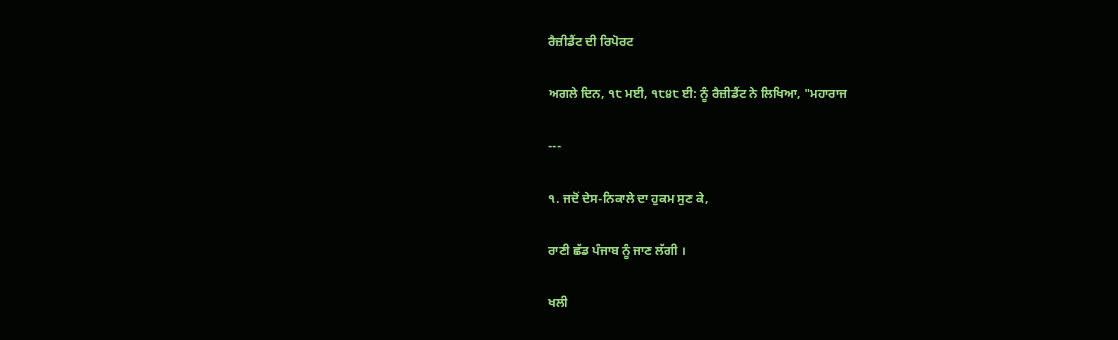ਰੈਜ਼ੀਡੈਂਟ ਦੀ ਰਿਪੋਰਟ

ਅਗਲੇ ਦਿਨ, ੧੮ ਮਈ, ੧੮੪੮ ਈ: ਨੂੰ ਰੈਜ਼ੀਡੈਂਟ ਨੇ ਲਿਖਿਆ, "ਮਹਾਰਾਜ

---

੧. ਜਦੋਂ ਦੇਸ-ਨਿਕਾਲੇ ਦਾ ਹੁਕਮ ਸੁਣ ਕੇ,

ਰਾਣੀ ਛੱਡ ਪੰਜਾਬ ਨੂੰ ਜਾਣ ਲੱਗੀ ।

ਖਲੀ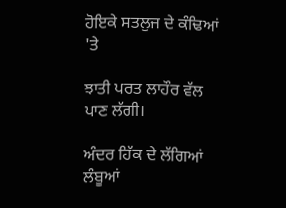ਹੋਇਕੇ ਸਤਲੁਜ ਦੇ ਕੰਢਿਆਂ 'ਤੇ

ਝਾਤੀ ਪਰਤ ਲਾਹੌਰ ਵੱਲ ਪਾਣ ਲੱਗੀ।

ਅੰਦਰ ਹਿੱਕ ਦੇ ਲੱਗਿਆਂ ਲੰਬੂਆਂ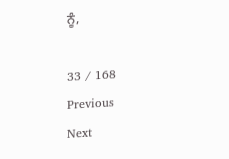ਨੂੰ,

33 / 168
Previous
Next